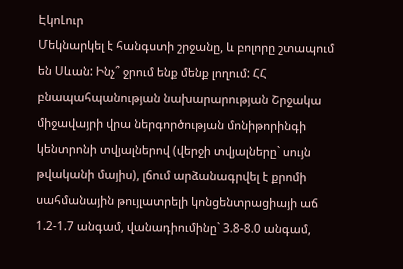ԷկոԼուր
Մեկնարկել է հանգստի շրջանը, և բոլորը շտապում են Սևան: Ինչ՞ ջրում ենք մենք լողում: ՀՀ բնապահպանության նախարարության Շրջակա միջավայրի վրա ներգործության մոնիթորինգի կենտրոնի տվյալներով (վերջի տվյալները` սույն թվականի մայիս), լճում արձանագրվել է քրոմի սահմանային թույլատրելի կոնցենտրացիայի աճ 1.2-1.7 անգամ, վանադիումինը` 3.8-8.0 անգամ,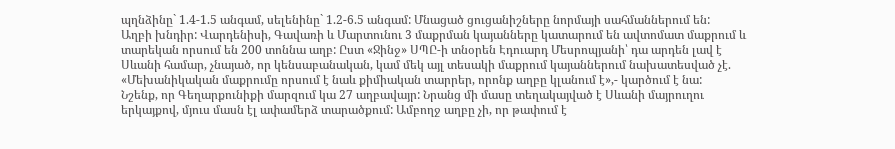պղնձինը` 1.4-1.5 անգամ, սելենինը` 1.2-6.5 անգամ: Մնացած ցուցանիշները նորմայի սահմաններում են:
Աղբի խնդիր: Վարդենիսի, Գավառի և Մարտունու 3 մաքրման կայանները կատարում են ավտոմատ մաքրում և տարեկան որսում են 200 տոննա աղբ: Ըստ «Ջինջ» ՍՊԸ-ի տնօրեն Էդուարդ Մեսրոպյանի՝ դա արդեն լավ է Սևանի համար, չնայած, որ կենսաբանական, կամ մեկ այլ տեսակի մաքրում կայաններում նախատեսված չէ. «Մեխանիկական մաքրումը որսում է նաև քիմիական տարրեր, որոնք աղբը կլանում է»,- կարծում է նա:
Նշենք, որ Գեղարքունիքի մարզում կա 27 աղբավայր: Նրանց մի մասը տեղակայված է Սևանի մայրուղու երկայքով, մյուս մասն էլ ափամերձ տարածքում: Ամբողջ աղբը չի, որ թափում է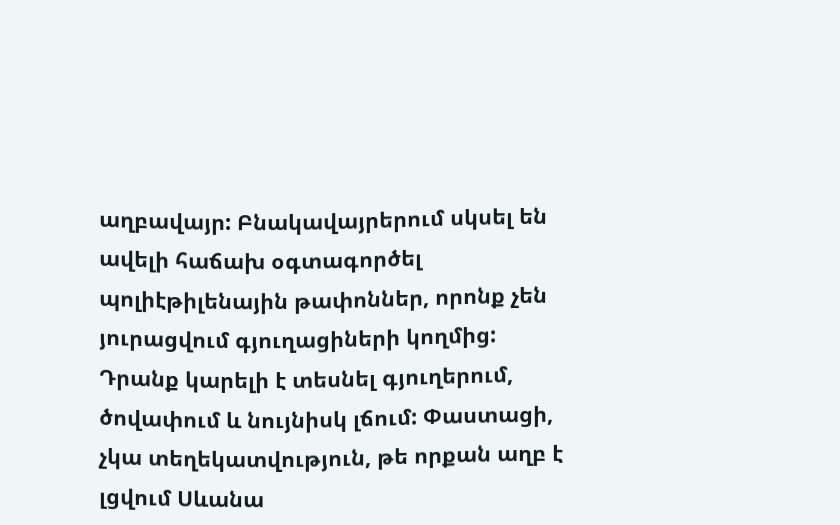աղբավայր: Բնակավայրերում սկսել են ավելի հաճախ օգտագործել պոլիէթիլենային թափոններ, որոնք չեն յուրացվում գյուղացիների կողմից: Դրանք կարելի է տեսնել գյուղերում, ծովափում և նույնիսկ լճում: Փաստացի, չկա տեղեկատվություն, թե որքան աղբ է լցվում Սևանա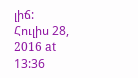լիճ:
Հուլիս 28, 2016 at 13:36